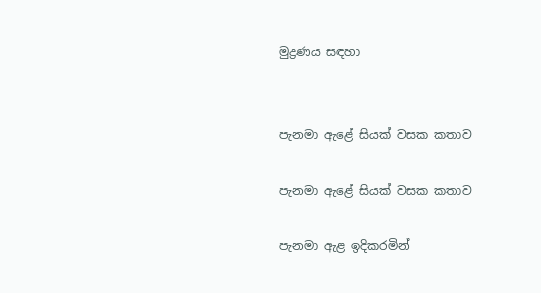මුද්‍රණය සඳහා


පැනමා ඇළේ සියක් වසක කතාව

පැනමා ඇළේ සියක් වසක කතාව

පැනමා ඇළ ඉදිකරමින්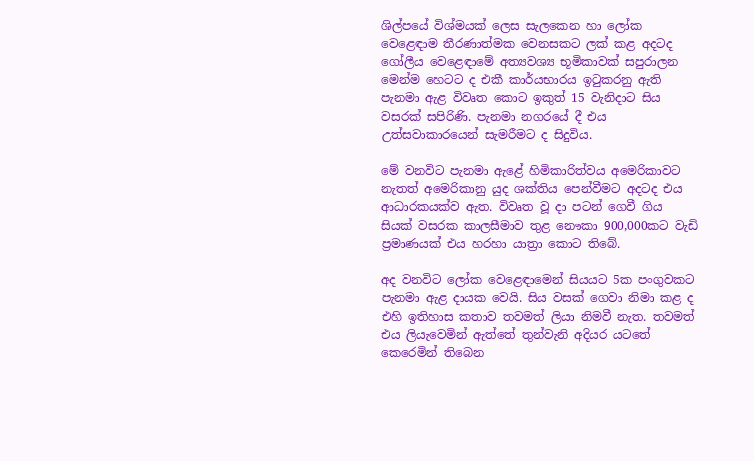ශිල්පයේ විශ්මයක් ලෙස සැලකෙන හා ලෝක වෙළෙඳාම තීරණාත්මක වෙනසකට ලක් කළ අදටද ගෝලීය වෙළෙඳාමේ අත්‍යවශ්‍ය භූමිකාවක් සපුරාලන මෙන්ම හෙටට ද එකී කාර්යභාරය ඉටුකරනු ඇති පැනමා ඇළ විවෘත කොට ඉකුත් 15 වැනිදාට සිය වසරක් සපිරිණි. පැනමා නගරයේ දී එය උත්සවාකාරයෙන් සැමරීමට ද සිදුවිය.

මේ වනවිට පැනමා ඇළේ හිමිකාරිත්වය අමෙරිකාවට නැතත් අමෙරිකානු යුද ශක්තිය පෙන්වීමට අදටද එය ආධාරකයක්ව ඇත. විවෘත වූ දා පටන් ගෙවී ගිය සියක් වසරක කාලසීමාව තුළ නෞකා 900,000කට වැඩි ප්‍රමාණයක් එය හරහා යාත්‍රා කොට තිබේ.

අද වනවිට ලෝක වෙළෙඳාමෙන් සියයට 5ක පංගුවකට පැනමා ඇළ දායක වෙයි. සිය වසක් ගෙවා නිමා කළ ද එහි ඉතිහාස කතාව තවමත් ලියා නිමවී නැත. තවමත් එය ලියැවෙමින් ඇත්තේ තුන්වැනි අදියර යටතේ කෙරෙමින් තිබෙන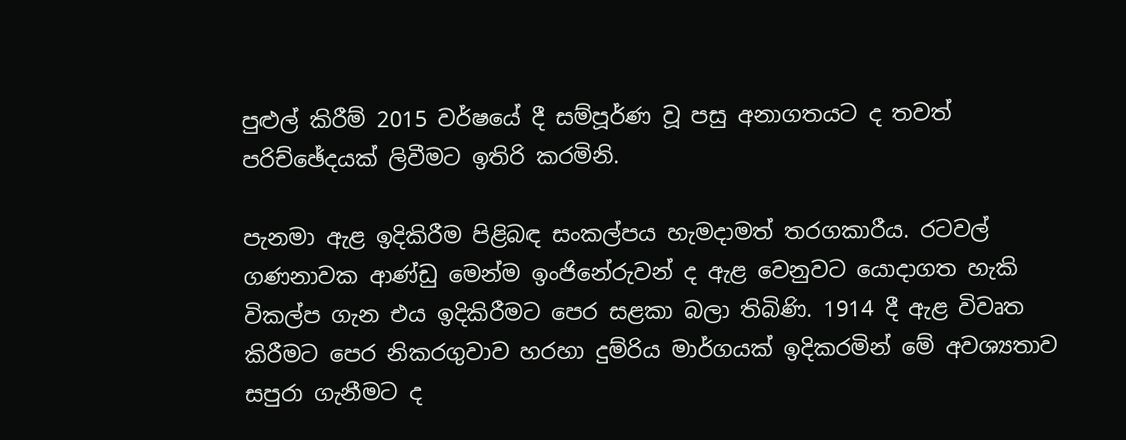පුළුල් කිරීම් 2015 වර්ෂයේ දී සම්පූර්ණ වූ පසු අනාගතයට ද තවත් පරිච්ඡේදයක් ලිවීමට ඉතිරි කරමිනි.

පැනමා ඇළ ඉදිකිරීම පිළිබඳ සංකල්පය හැමදාමත් තරගකාරීය. රටවල් ගණනාවක ආණ්ඩු මෙන්ම ඉංජිනේරුවන් ද ඇළ වෙනුවට යොදාගත හැකි විකල්ප ගැන එය ඉදිකිරීමට පෙර සළකා බලා තිබිණි. 1914 දී ඇළ විවෘත කිරීමට පෙර නිකරගුවාව හරහා දුම්රිය මාර්ගයක් ඉදිකරමින් මේ අවශ්‍යතාව සපුරා ගැනීමට ද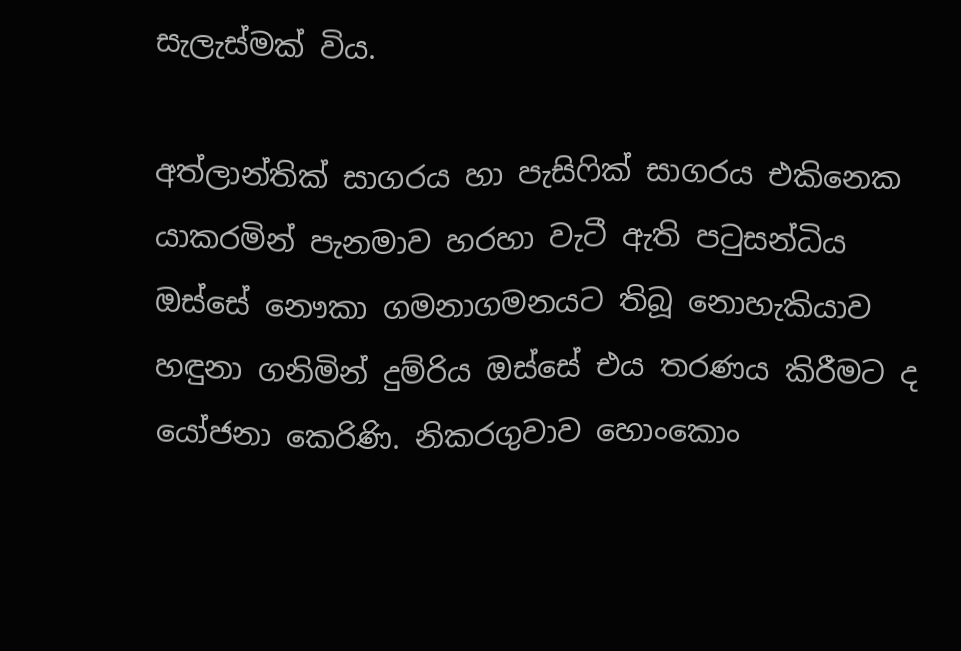සැලැස්මක් විය.

අත්ලාන්තික් සාගරය හා පැසිෆික් සාගරය එකිනෙක යාකරමින් පැනමාව හරහා වැටී ඇති පටුසන්ධිය ඔස්සේ නෞකා ගමනාගමනයට තිබූ නොහැකියාව හඳුනා ගනිමින් දුම්රිය ඔස්සේ එය තරණය කිරීමට ද යෝජනා කෙරිණි. නිකරගුවාව හොංකොං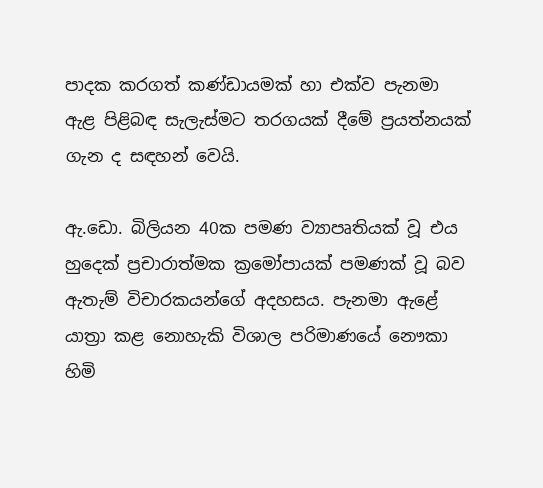පාදක කරගත් කණ්ඩායමක් හා එක්ව පැනමා ඇළ පිළිබඳ සැලැස්මට තරගයක් දීමේ ප්‍රයත්නයක් ගැන ද සඳහන් වෙයි.

ඇ.ඩො. බිලියන 40ක පමණ ව්‍යාපෘතියක් වූ එය හුදෙක් ප්‍රචාරාත්මක ක්‍රමෝපායක් පමණක් වූ බව ඇතැම් විචාරකයන්ගේ අදහසය. පැනමා ඇළේ යාත්‍රා කළ නොහැකි විශාල පරිමාණයේ නෞකා හිමි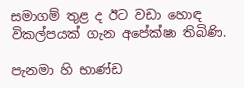සමාගම් තුළ ද ඊට වඩා හොඳ විකල්පයක් ගැන අපේක්ෂා තිබිණි.

පැනමා හි භාණ්ඩ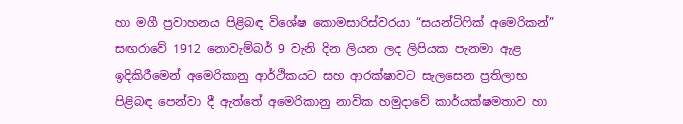හා මගී ප්‍රවාහනය පිළිබඳ විශේෂ කොමසාරිස්වරයා “සයන්ටිෆික් අමෙරිකන්” සඟරාවේ 1912 නොවැම්බර් 9 වැනි දින ලියන ලද ලිපියක පැනමා ඇළ ඉදිකිරීමෙන් අමෙරිකානු ආර්ථිකයට සහ ආරක්ෂාවට සැලසෙන ප්‍රතිලාභ පිළිබඳ පෙන්වා දී ඇත්තේ අමෙරිකානු නාවික හමුදාවේ කාර්යක්ෂමතාව හා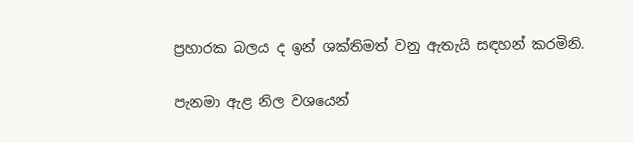ප්‍රහාරක බලය ද ඉන් ශක්තිමත් වනු ඇතැයි සඳහන් කරමිනි.

පැනමා ඇළ නිල වශයෙන්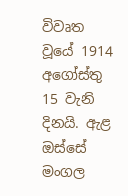විවෘත වූයේ 1914 අගෝස්තු 15 වැනි දිනයි. ඇළ ඔස්සේ මංගල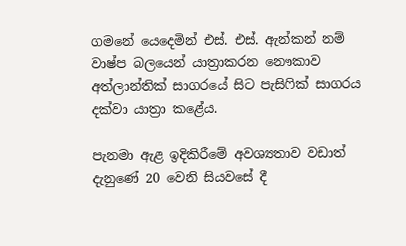ගමනේ යෙදෙමින් එස්. එස්. ඇන්කන් නම් වාෂ්ප බලයෙන් යාත්‍රාකරන නෞකාව අත්ලාන්තික් සාගරයේ සිට පැසිෆික් සාගරය දක්වා යාත්‍රා කළේය.

පැනමා ඇළ ඉදිකිරීමේ අවශ්‍යතාව වඩාත් දැනුණේ 20 වෙනි සියවසේ දී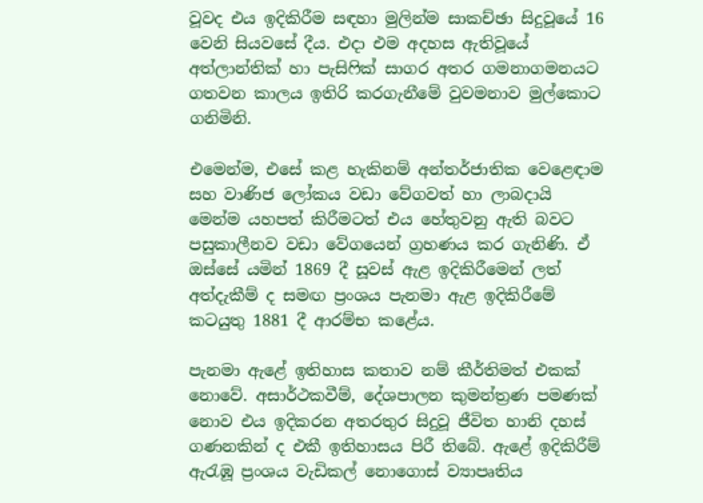වූවද එය ඉදිකිරීම සඳහා මුලින්ම සාකච්ඡා සිදුවූයේ 16 වෙනි සියවසේ දීය. එදා එම අදහස ඇතිවූයේ අත්ලාන්තික් හා පැසිෆික් සාගර අතර ගමනාගමනයට ගතවන කාලය ඉතිරි කරගැනීමේ වුවමනාව මුල්කොට ගනිමිනි.

එමෙන්ම, එසේ කළ හැකිනම් අන්තර්ජාතික වෙළෙඳාම සහ වාණිජ ලෝකය වඩා වේගවත් හා ලාබදායි මෙන්ම යහපත් කිරීමටත් එය හේතුවනු ඇති බවට පසුකාලීනව වඩා වේගයෙන් ග්‍රහණය කර ගැනිණි. ඒ ඔස්සේ යමින් 1869 දී සූවස් ඇළ ඉදිකිරීමෙන් ලත් අත්දැකීම් ද සමඟ ප්‍රංශය පැනමා ඇළ ඉදිකිරීමේ කටයුතු 1881 දී ආරම්භ කළේය.

පැනමා ඇළේ ඉතිහාස කතාව නම් කීර්තිමත් එකක් නොවේ. අසාර්ථකවීම්, දේශපාලන කුමන්ත්‍රණ පමණක් නොව එය ඉදිකරන අතරතුර සිදුවූ ජීවිත හානි දහස් ගණනකින් ද එකී ඉතිහාසය පිරී තිබේ. ඇළේ ඉදිකිරීම් ඇරැඹූ ප්‍රංශය වැඩිකල් නොගොස් ව්‍යාපෘතිය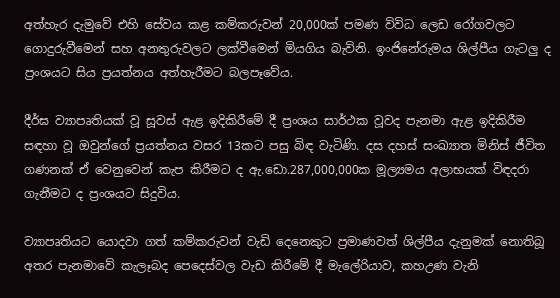අත්හැර දැමුවේ එහි සේවය කළ කම්කරුවන් 20,000ක් පමණ විවිධ ලෙඩ රෝගවලට ගොදුරුවීමෙන් සහ අනතුරුවලට ලක්වීමෙන් මියගිය බැවිනි. ඉංජිනේරුමය ශිල්පීය ගැටලු ද ප්‍රංශයට සිය ප්‍රයත්නය අත්හැරීමට බලපෑවේය.

දීර්ඝ ව්‍යාපෘතියක් වූ සූවස් ඇළ ඉදිකිරීමේ දී ප්‍රංශය සාර්ථක වූවද පැනමා ඇළ ඉදිකිරීම සඳහා වූ ඔවුන්ගේ ප්‍රයත්නය වසර 13කට පසු බිඳ වැටිණි. දස දහස් සංඛ්‍යාත මිනිස් ජීවිත ගණනක් ඒ වෙනුවෙන් කැප කිරීමට ද ඇ.ඩො.287,000,000ක මූල්‍යමය අලාභයක් විඳදරා ගැනීමට ද ප්‍රංශයට සිදුවිය.

ව්‍යාපෘතියට යොදවා ගත් කම්කරුවන් වැඩි දෙනෙකුට ප්‍රමාණවත් ශිල්පීය දැනුමක් නොතිබූ අතර පැනමාවේ කැලෑබද පෙදෙස්වල වැඩ කිරීමේ දී මැලේරියාව, කහඋණ වැනි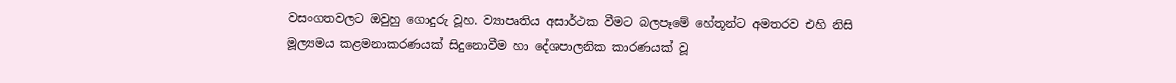වසංගතවලට ඔවුහු ගොදුරු වූහ. ව්‍යාපෘතිය අසාර්ථක වීමට බලපෑමේ හේතූන්ට අමතරව එහි නිසි මූල්‍යමය කළමනාකරණයක් සිදුනොවීම හා දේශපාලනික කාරණයක් වූ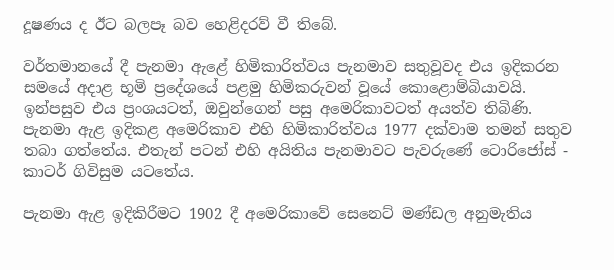දූෂණය ද ඊට බලපෑ බව හෙළිදරව් වී තිබේ.

වර්තමානයේ දී පැනමා ඇළේ හිමිකාරිත්වය පැනමාව සතුවූවද එය ඉදිකරන සමයේ අදාළ භූමි ප්‍රදේශයේ පළමු හිමිකරුවන් වූයේ කොළොම්බියාවයි. ඉන්පසුව එය ප්‍රංශයටත්, ඔවුන්ගෙන් පසු අමෙරිකාවටත් අයත්ව තිබිණි. පැනමා ඇළ ඉදිකළ අමෙරිකාව එහි හිමිකාරිත්වය 1977 දක්වාම තමන් සතුව තබා ගත්තේය. එතැන් පටන් එහි අයිතිය පැනමාවට පැවරුණේ ටොරිජෝස් - කාටර් ගිවිසුම යටතේය.

පැනමා ඇළ ඉදිකිරීමට 1902 දී අමෙරිකාවේ සෙනෙට් මණ්ඩල අනුමැතිය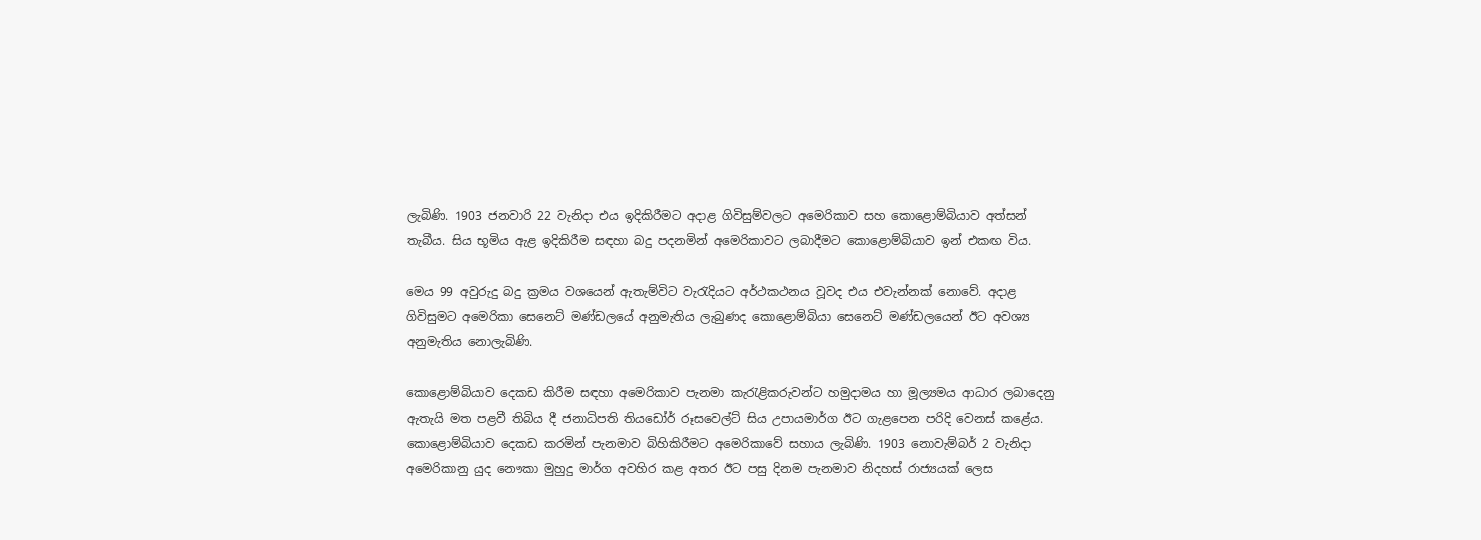ලැබිණි. 1903 ජනවාරි 22 වැනිදා එය ඉදිකිරීමට අදාළ ගිවිසුම්වලට අමෙරිකාව සහ කොළොම්බියාව අත්සන් තැබීය. සිය භූමිය ඇළ ඉදිකිරීම සඳහා බදු පදනමින් අමෙරිකාවට ලබාදීමට කොළොම්බියාව ඉන් එකඟ විය.

මෙය 99 අවුරුදු බදු ක්‍රමය වශයෙන් ඇතැම්විට වැරැදියට අර්ථකථනය වූවද එය එවැන්නක් නොවේ. අදාළ ගිවිසුමට අමෙ‍රිකා සෙනෙට් මණ්ඩලයේ අනුමැතිය ලැබුණද කොළොම්බියා සෙනෙට් මණ්ඩලයෙන් ඊට අවශ්‍ය අනුමැතිය නොලැබිණි.

කොළොම්බියාව දෙකඩ කිරීම සඳහා අමෙරිකාව පැනමා කැරැළිකරුවන්ට හමුදාමය හා මූල්‍යමය ආධාර ලබාදෙනු ඇතැයි මත පළවී තිබිය දී ජනාධිපති තියඩෝර් රූසවෙල්ට් සිය උපායමාර්ග ඊට ගැළපෙන පරිදි වෙනස් කළේය. කොළොම්බියාව දෙකඩ කරමින් පැනමාව බිහිකිරීමට අ‍මෙරිකාවේ සහාය ලැබිණි. 1903 නොවැම්බර් 2 වැනිදා අමෙරිකානු යුද නෞකා මුහුදු මාර්ග අවහිර කළ අතර ඊට පසු දිනම පැනමාව නිදහස් රාජ්‍යයක් ලෙස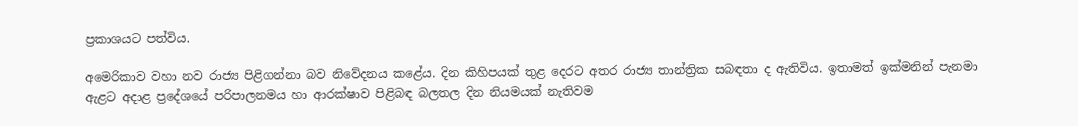ප්‍රකාශයට පත්විය.

අමෙරිකාව වහා නව රාජ්‍ය පිළිගන්නා බව නිවේදනය කළේය. දින කිහිපයක් තුළ දෙරට අතර රාජ්‍ය තාන්ත්‍රික සබඳතා ද ඇතිවිය. ඉතාමත් ඉක්මනින් පැනමා ඇළට අදාළ ප්‍රදේශයේ පරිපාලනමය හා ආරක්ෂාව පිළිබඳ බලතල දින නියමයක් නැතිවම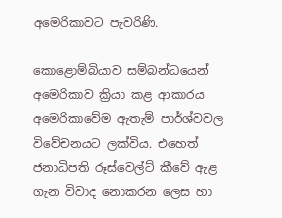අමෙරිකාවට පැවරිණි.

කොළොම්බියාව සම්බන්ධයෙන් අමෙරිකාව ක්‍රියා කළ ආකාරය අමෙරිකාවේම ඇතැම් පාර්ශ්වවල විවේචනයට ලක්විය. එහෙත් ජනාධිපති රූස්වෙල්ට් කීවේ ඇළ ගැන විවාද නොකරන ලෙස හා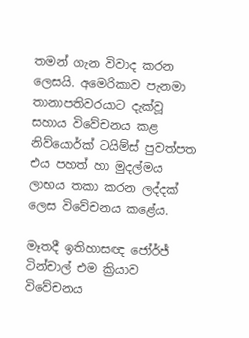තමන් ගැන විවාද කරන ලෙසයි. අමෙරිකාව පැනමා තානාපතිවරයාට දැක්වූ සහාය විවේචනය කළ නිව්යොර්ක් ටයිම්ස් පුවත්පත එය පහත් හා මුදල්මය ලාභය තකා කරන ලද්දක් ලෙස විවේචනය කළේය.

මෑතදී ඉතිහාසඥ ජෝර්ජ් ටින්චාල් එම ක්‍රියාව විවේචනය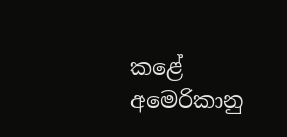කළේ අමෙරිකානු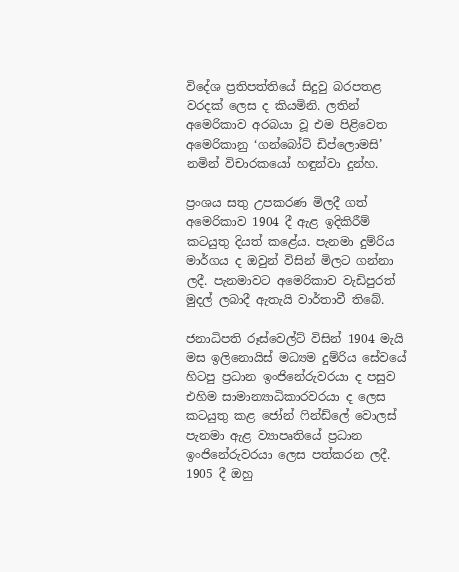විදේශ ප්‍රතිපත්තියේ සිදුවු බරපතළ වරදක් ලෙස ද කියමිනි. ලතින් අමෙරිකාව අරබයා වූ එම පිළිවෙත අමෙරිකානු ‘ගන්බෝට් ඩිප්ලොමසි’ නමින් විචාරකයෝ හඳුන්වා දුන්හ.

ප්‍රංශය සතු උපකරණ මිලදී ගත් අමෙරිකාව 1904 දී ඇළ ඉදිකිරීම් කටයුතු දියත් කළේය. පැනමා දුම්රිය මාර්ගය ද ඔවුන් විසින් මිලට ගන්නා ලදී. පැනමාවට අමෙරිකාව වැඩිපුරත් මුදල් ලබාදී ඇතැයි වාර්තාවී තිබේ.

ජනාධිපති රූස්වෙල්ට් විසින් 1904 මැයි මස ඉලිනොයිස් මධ්‍යම දුම්රිය සේවයේ හිටපු ප්‍රධාන ඉංජිනේරුවරයා ද පසුව එහිම සාමාන්‍යාධිකාරවරයා ද ලෙස කටයුතු කළ ජෝන් ෆින්ඩ්ලේ වොලස් පැනමා ඇළ ව්‍යාපෘතියේ ප්‍රධාන ඉංජිනේරුවරයා ලෙස පත්කරන ලදී. 1905 දී ඔහු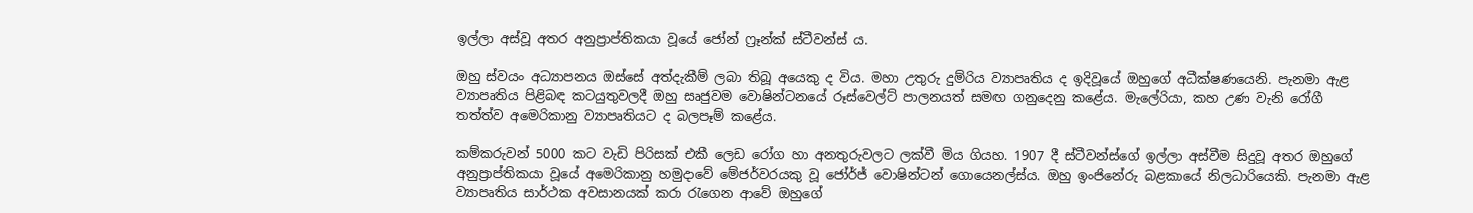ඉල්ලා අස්වූ අතර අනුප්‍රාප්තිකයා වූයේ ජෝන් ෆ්‍රෑන්ක් ස්ටීවන්ස් ය.

ඔහු ස්වයං අධ්‍යාපනය ඔස්සේ අත්දැකීම් ලබා තිබූ අයෙකු ද විය. මහා උතුරු දුම්රිය ව්‍යාපෘතිය ද ඉදිවූයේ ඔහුගේ අධීක්ෂණයෙනි. පැනමා ඇළ ව්‍යාපෘතිය පිළිබඳ කටයුතුවලදී ඔහු සෘජුවම වොෂින්ටනයේ රූස්වෙල්ට් පාලන‍යත් සමඟ ගනුදෙනු කළේය. මැලේරියා, කහ උණ වැනි රෝගී තත්ත්ව අමෙරිකානු ව්‍යාපෘතියට ද බලපෑම් කළේය.

කම්කරුවන් 5000 කට වැඩි පිරිසක් එකී ලෙඩ රෝග හා අනතුරුවලට ලක්වී මිය ගියහ. 1907 දී ස්ටීවන්ස්ගේ ඉල්ලා අස්වීම සිදුවූ අතර ඔහුගේ අනුප්‍රාප්තිකයා වූයේ අමෙරිකානු හමුදාවේ මේජර්වරයකු වූ ජෝර්ජ් වොෂින්ටන් ගොයෙනල්ස්ය. ඔහු ඉංජිනේරු බළකායේ නිලධාරියෙකි. පැනමා ඇළ ව්‍යාපෘතිය සාර්ථක අවසානයක් කරා රැගෙන ආවේ ඔහුගේ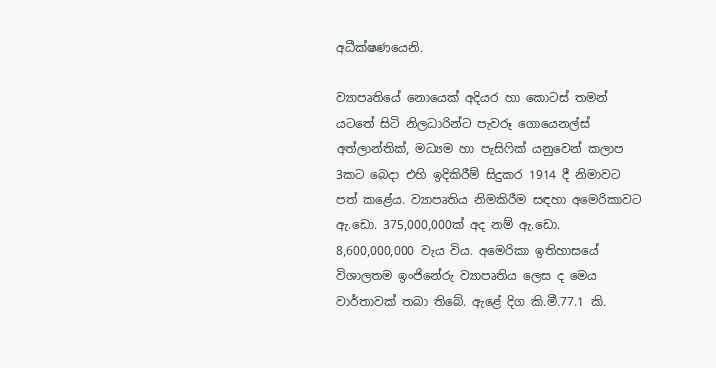අධීක්ෂණයෙනි.

ව්‍යාපෘතියේ නොයෙක් අදියර හා කොටස් තමන් යටතේ සිටි නිලධාරින්ට පැවරූ ගොයෙනල්ස් අත්ලාන්තික්, මධ්‍යම හා පැසිෆික් යනුවෙන් කලාප 3කට බෙදා එහි ඉදිකිරීම් සිදුකර 1914 දී නිමාවට පත් කළේය. ව්‍යාපෘතිය නිමකිරීම සඳහා අමෙරිකාවට ඇ.ඩො. 375,000,000ක් අද නම් ඇ.ඩො. 8,600,000,000 වැය විය. අමෙරිකා ඉතිහාසයේ විශාලතම ඉංජිනේරු ව්‍යාපෘතිය ලෙස ද මෙය වාර්තාවක් තබා තිබේ. ඇළේ දිග කි.මී.77.1 කි.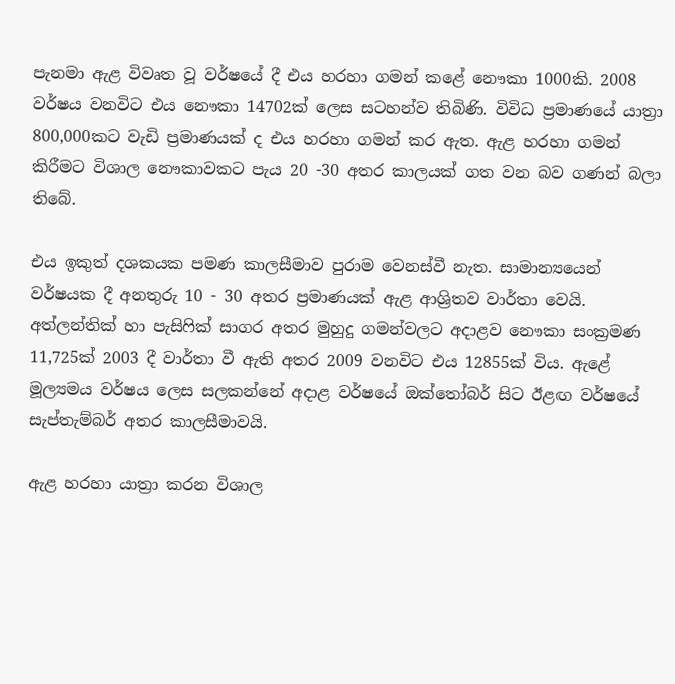පැනමා ඇළ විවෘත වූ වර්ෂයේ දී එය හරහා ගමන් කළේ නෞකා 1000කි. 2008 වර්ෂය වනවිට එය නෞකා 14702ක් ලෙස සටහන්ව තිබිණි. විවිධ ප්‍රමාණයේ යාත්‍රා 800,000කට වැඩි ප්‍රමාණයක් ද එය හරහා ගමන් කර ඇත. ඇළ හරහා ගමන් කිරීමට විශාල නෞකාවකට පැය 20 -30 අතර කාලයක් ගත වන බව ගණන් බලා තිබේ.

එය ඉකුත් දශකයක පමණ කාලසීමාව පුරාම වෙනස්වී නැත. සාමාන්‍යයෙන් වර්ෂයක දී අනතුරු 10 - 30 අතර ප්‍රමාණයක් ඇළ ආශ්‍රිතව වාර්තා වෙයි. අත්ලන්තික් හා පැසිෆික් සාගර අතර මුහුදු ගමන්වලට අදාළව නෞකා සංක්‍රමණ 11,725ක් 2003 දී වාර්තා වී ඇති අතර 2009 වනවිට එය 12855ක් විය. ඇළේ මූල්‍යමය වර්ෂය ලෙස සලකන්නේ අදාළ වර්ෂයේ ඔක්තෝබර් සිට ඊළඟ වර්ෂයේ සැප්තැම්බර් අතර කාලසීමාවයි.

ඇළ හරහා යාත්‍රා කරන විශාල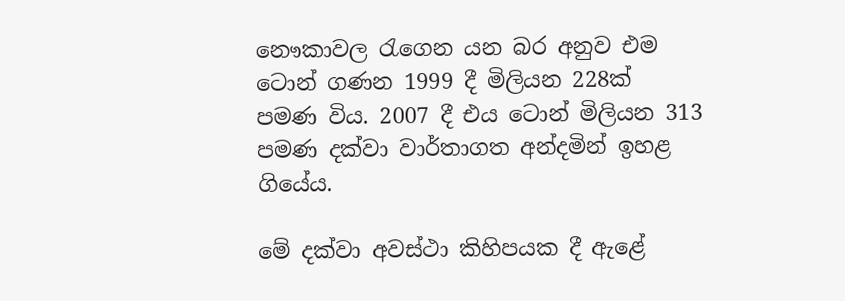නෞකාවල රැගෙන යන බර අනුව එම ටොන් ගණන 1999 දී මිලියන 228ක් පමණ විය. 2007 දී එය ටොන් මිලියන 313 පමණ දක්වා වාර්තාගත අන්දමින් ඉහළ ගියේය.

මේ දක්වා අවස්ථා කිහිපයක දී ඇළේ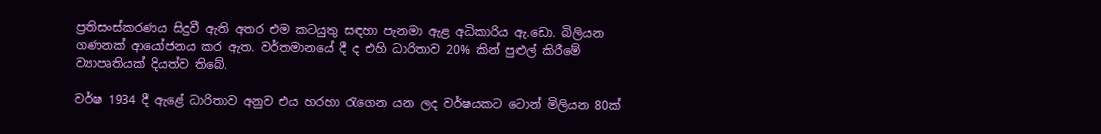ප්‍රතිසංස්කරණය සිදුවී ඇති අතර එම කටයුතු සඳහා පැනමා ඇළ අධිකාරිය ඇ.ඩො. බිලියන ගණනක් ආයෝජනය කර ඇත. වර්තමානයේ දී ද එහි ධාරිතාව 20% කින් පුළුල් කිරීමේ ව්‍යාපෘතියක් දියත්ව තිබේ.

වර්ෂ 1934 දී ඇළේ ධාරිතාව අනුව එය හරහා රැගෙන යන ලද වර්ෂයකට ටොන් මිලියන 80ක්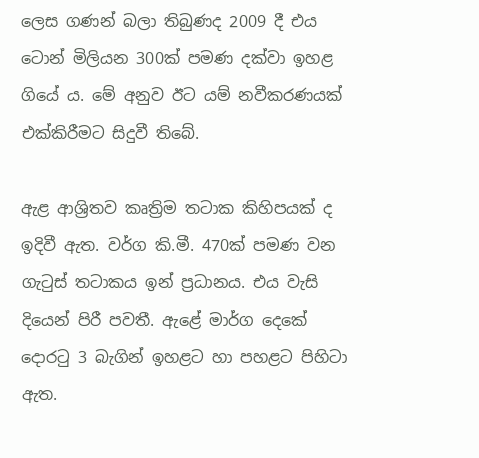ලෙස ගණන් බලා තිබුණද 2009 දී එය ටොන් මිලියන 300ක් පමණ දක්වා ඉහළ ගියේ ය. මේ අනුව ඊට යම් නවීකරණයක් එක්කිරීමට සිදුවී තිබේ.

ඇළ ආශ්‍රිතව කෘත්‍රිම තටාක කිහිපයක් ද ඉදිවී ඇත. වර්ග කි.මී. 470ක් පමණ වන ගැටුස් තටාකය ඉන් ප්‍රධානය. එය වැසි දියෙන් පිරී පවතී. ඇළේ මාර්ග දෙකේ දොරටු 3 බැගින් ඉහළට හා පහළට පිහිටා ඇත.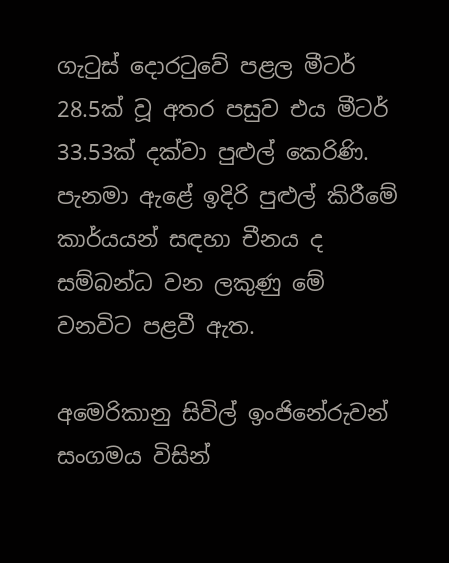ගැටුස් දොරටුවේ පළල මීටර් 28.5ක් වූ අතර පසුව එය මීටර් 33.53ක් දක්වා පුළුල් කෙරිණි. පැනමා ඇළේ ඉදිරි පුළුල් කිරීමේ කාර්යයන් සඳහා චීනය ද සම්බන්ධ වන ලකුණු මේ වනවිට පළවී ඇත.

අමෙරිකානු සිවිල් ඉංජිනේරුවන් සංගමය විසින්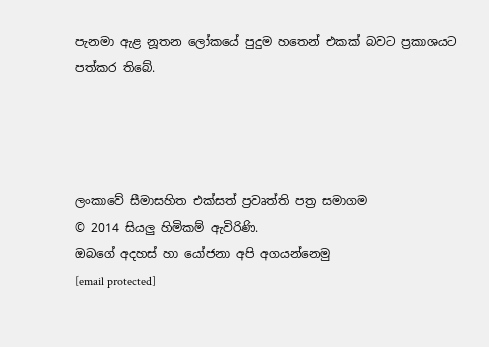පැනමා ඇළ නූතන ලෝකයේ පුදුම හතෙන් එකක් බවට ප්‍රකාශයට පත්කර තිබේ.




ලංකාවේ සීමාසහිත එක්සත් ප්‍රවෘත්ති පත්‍ර සමාගම
© 2014 සියලු හිමිකම් ඇවිරිණි.
ඔබගේ අදහස් හා යෝජනා අපි අගයන්නෙමු
[email protected]